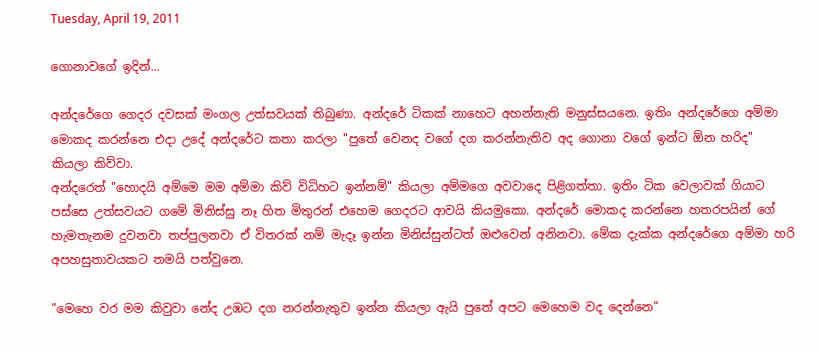Tuesday, April 19, 2011

ගොනාවගේ ඉදින්...

අන්දරේගෙ ගෙදර දවසක් මංගල උත්සවයක් තිබුණා. අන්දරේ ටිකක් නාහෙට අහන්නැති මනුස්සයනෙ. ඉතිං අන්දරේගෙ අම්මා මොකද කරන්නෙ එදා උදේ අන්දරේට කතා කරලා "පුතේ වෙනද වගේ දග කරන්නැතිව අද ගොනා වගේ ඉන්ට ඕන හරිද" කියලා කිව්වා.
අන්දරෙත් "හොදයි අම්මෙ මම අම්මා කිව් විධිහට ඉන්නම්" කියලා අම්මගෙ අවවාදෙ පිළිගත්තා. ඉතිං ටික වෙලාවක් ගියාට පස්සෙ උත්සවයට ‍ගමේ මිනිස්සු නෑ හිත මිතුරන් එහෙම ගෙදරට ආවයි කියමුකො. අන්දරේ මොකද කරන්නෙ හතරපයින් ගේ හැමතැනම දුවනවා තප්පුලනවා ඒ විතරක් නම් මැදෑ ඉන්න මිනිස්සුන්ටත් ඔළුවෙන් අනිනවා. මේක දැක්ක අන්දරේගෙ අම්මා හරි අපහසුතාවයකට තමයි පත්වුනෙ.

"මෙහෙ වර මම කිවුවා නේද උඹට දග නරන්නැතුව ඉන්න කියලා ඇයි පුතේ අපට මෙහෙම වද දෙන්නෙ"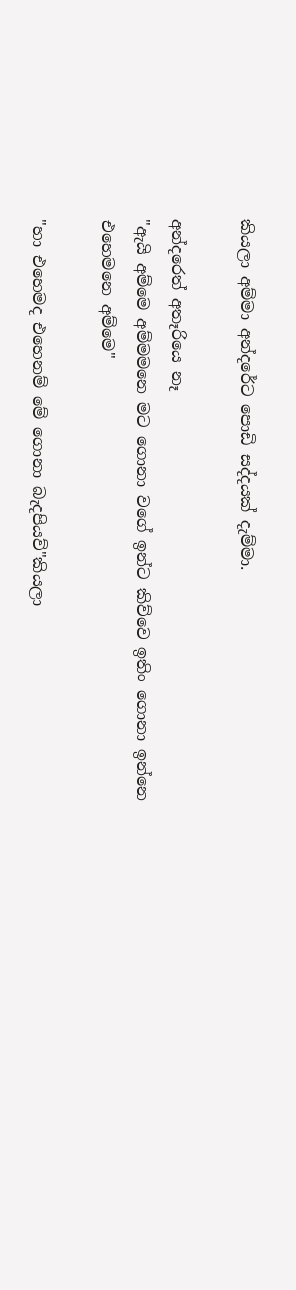කියලා අම්මා අන්දරේට පොඩි සද්දයක් දැම්මා.

අන්දරෙත් අතෑරියෙ නෑ
"ඇයි අම්මෙ අම්මමනෙ මට ගොනා වගේ ඉන්ට කිව්වෙ ඉතිං ගොනා ඉන්නෙ එහෙමනෙ අම්මෙ"

"හා එහෙමද ‍එහෙනම් මේ ගොනා බැදපියව්"කියලා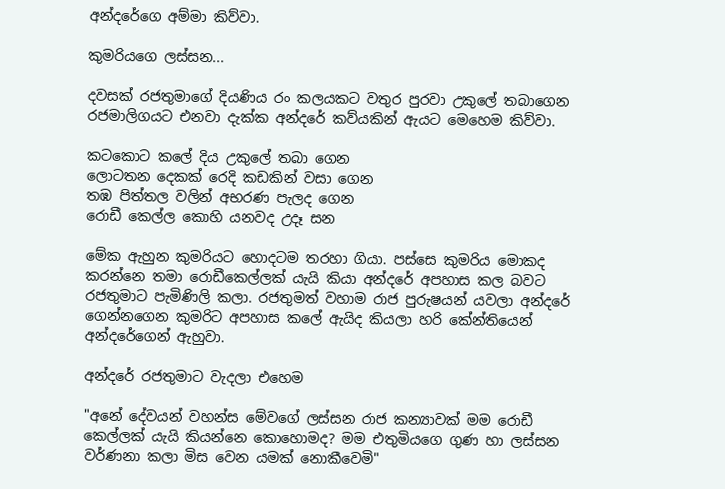අන්දරේගෙ අම්මා කිව්වා.

කුමරියගෙ ලස්සන...

දවසක් රජතුමාගේ දියණිය රං කලයකට වතුර පුරවා උකුලේ තබාගෙන රජමාලිගයට එනවා දැක්ක අන්දරේ කව්යකින් ඇයට මෙහෙම කිව්වා.

කටකොට කලේ දිය උකුලේ තබා ගෙන
ලොටතන දෙකක් රෙදි කඩකින් වසා ගෙන
තඹ පිත්තල වලින් අභරණ පැලද ගෙන
රොඩී කෙල්ල කොහි යනවද උදෑ සන

මේක ඇහුන කුමරියට හොදටම තරහා ගියා. පස්සෙ කුමරිය මොකද කරන්නෙ තමා රොඩීකෙල්ලක් යැයි කියා අන්දරේ අපහාස කල බවට රජතුමාට පැමිණිලි කලා. රජතුමත් වහාම රාජ පුරුෂයන් යවලා අන්දරේ ගෙන්නගෙන කුමරිට අපහාස කලේ ඇයිද කියලා හරි කේන්තියෙන් අන්දරේගෙන් ඇහුවා.

අන්දරේ රජතුමාට වැදලා එ‍හෙම

"අනේ දේවයන් වහන්ස මේවගේ ලස්සන රාජ කන්‍යාවක් මම රොඩී කෙල්ලක් යැයි ‍කියන්නෙ කොහොමද? මම එතුමියගෙ ගුණ හා ලස්සන වර්ණනා කලා මිස වෙන යමක් නොකීවෙමි"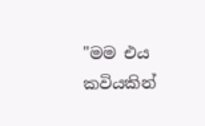"මම එය කවියකින්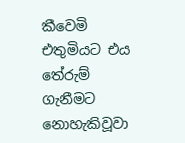කීවෙමි එතුමියට එය තේරුම් ගැනීමට නොහැකිවූවා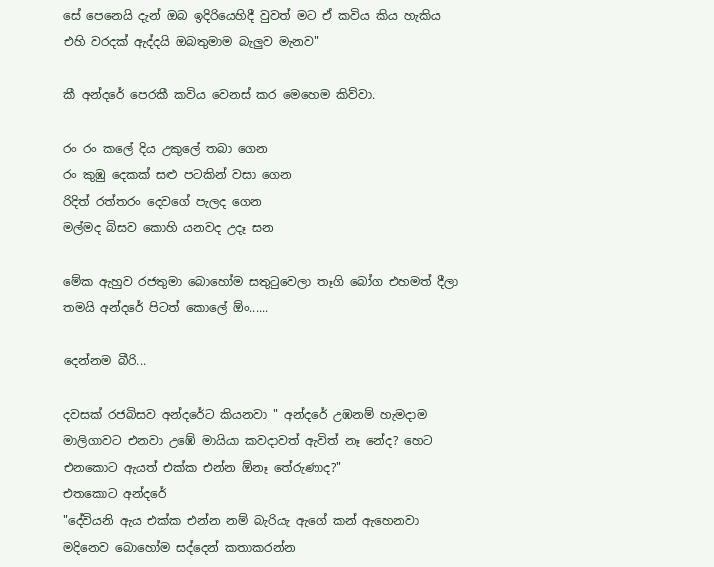සේ පෙනෙයි දැන් ඔබ ඉදිරියෙහිදී වුවත් මට ඒ කවිය කිය හැකිය එහි වරදක් ඇද්දයි ඔබතුමාම බැලුව මැනව"

කී අන්දරේ පෙරකී කවිය වෙනස් කර මෙහෙම කිව්වා.

රං රං කලේ දිය උකුලේ තබා ගෙන
රං කුඹු දෙකක් සළු පටකින් වසා ගෙන
රිදිත් රත්තරං දෙවගේ පැලද ගෙන
මල්මද බිසව කොහි යනවද උදෑ සන

මේක ඇහුව රජතුමා බොහෝම සතුටුවෙලා තෑගි බෝග එහමත් දීලා තමයි අන්දරේ පිටත් කොලේ ඕං......

දෙන්නම බීරි...

දවසක් රජබිසව අන්දරේට කියනවා " අන්දරේ උඹනම් හැමදාම මාලිගාවට එනවා උඹේ මායියා කවදාවත් ඇවිත් නෑ නේද? හෙට එනකොට ඇයත් එක්ක එන්න ඕනෑ තේරුණාද?"
එතකොට අන්දරේ
"දේවියනි ඇය එක්ක එන්න නම් බැරියැ ඇගේ කන් ඇහෙනවා මදිනෙව බොහෝම සද්දෙන් කතාකරන්න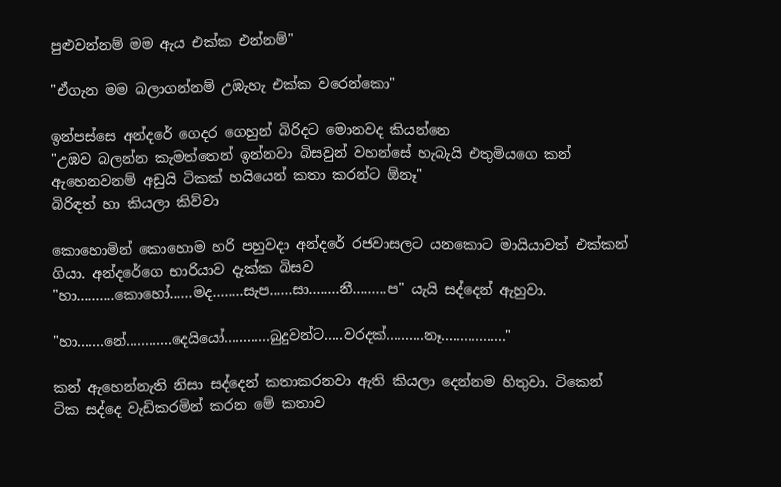පුළුවන්නම් මම ඇය එක්ක එන්නම්"

"ඒගැන මම බලාගන්නම් උඹැහැ එක්ක වරෙන්කො"

ඉන්පස්සෙ අන්දරේ ගෙදර ගෙහුන් බිරිදට මොනවද කියන්නෙ
"උඹව බලන්න කැමත්තෙන් ඉන්නවා බිසවුන් වහන්සේ හැබැයි එතුමියගෙ කන් ඇහෙනවනම් අඩුයි ටිකක් හයියෙන් කතා කරන්ට ඕනෑ"
බිරිඳත් හා කියලා කිව්වා

කොහොමින් කොහොම හරි පහුවදා අන්දරේ රජවාසලට යනකොට මායියාවත් එක්කන් ගියා. අන්දරේගෙ භාරියාව දැක්ක බිසව
"හා..........කොහෝ......මද........සැප......සා........නී.........ප" යැයි සද්දෙන් ඇහුවා.

"හා.......නේ............දෙයියෝ............බුදුවන්ට.....වරදක්..........නෑ................."

කන් ඇහෙන්නැති නිසා සද්දෙන් කතාකරනවා ඇති කියලා දෙන්නම හිතුවා. ටිකෙන් ටික සද්දෙ වැඩිකරමින් කරන මේ කතාව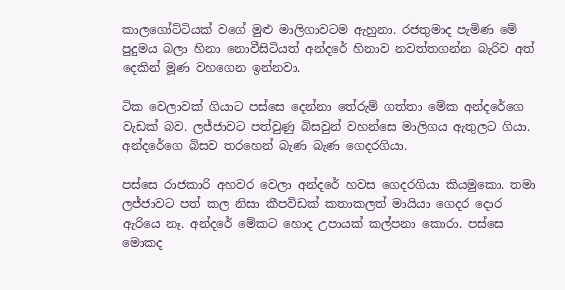කාලගෝට්ටියක් වගේ මුළු මාලිගාවටම ඇහුනා. රජතුමාද පැමිණ මේ පුදුමය බලා හිනා නොවීසිටියත් අන්දරේ හිනාව නවත්තගන්න බැරිව අත් දෙකින් මූණ ව‍හගෙන ඉන්නවා.

ටික වෙලාවක් ගියාට පස්සෙ දෙන්නා තේරුම් ගත්තා මේක අන්දරේගෙ වැඩක් බව. ලජ්ජාවට පත්වුණු බිසවුන් වහන්සෙ මාලිගය ඇතුලට ගියා. අන්දරේගෙ බිසව තරහෙන් බැණ බැණ ගෙදරගියා.

පස්සෙ රාජකාරි අහවර වෙලා අන්දරේ හවස ගෙදරගියා කියමුකො. තමා ලජ්ජාවට පත් කල නිසා කීපවිඩක් කතාකලත් මායියා ගෙදර දොර ඇරියෙ නෑ. අන්දරේ මේකට හොද උපායක් කල්පනා කොරා. පස්සෙ මොකද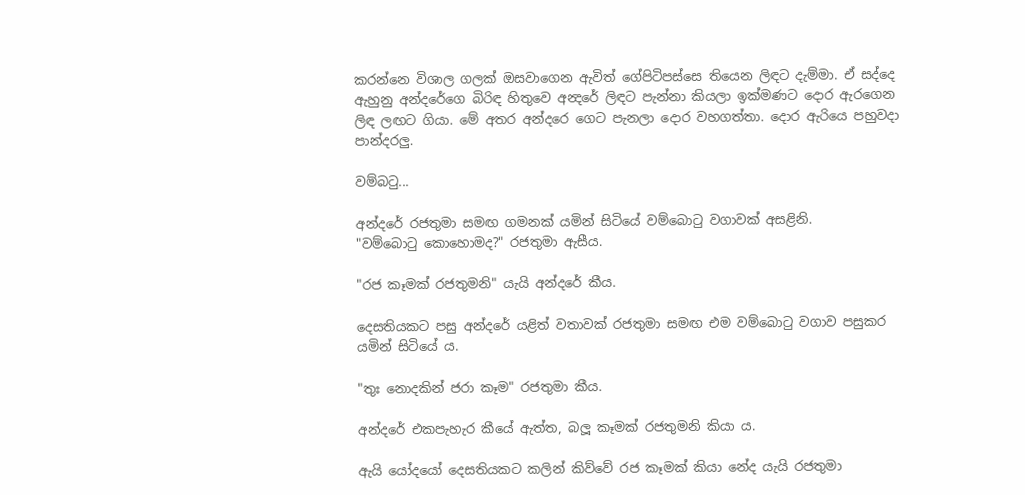කරන්නෙ විශාල ගලක් ඔසවාගෙන ඇවිත් ගේපිටිපස්සෙ තියෙන ලිඳට දැම්මා. ඒ සද්දෙ ඇහුනු අන්දරේගෙ බිරිඳ හිතුවෙ අන්‍දරේ ලිඳට පැන්නා කියලා ඉක්මණට දොර ඇරගෙන ලිඳ ලඟට ගියා. මේ අතර අන්දරෙ ‍ගෙට පැනලා දොර වහගත්තා. දොර ඇරියෙ පහුවදා පාන්දරලු.

වම්බටු...

අන්දරේ රජතුමා සමඟ ගමනක් යමින් සිටියේ වම්බොටු වගාවක් අසළිනි.
"වම්බොටු කොහොමද?" රජතුමා ඇසීය.

"රජ කෑමක් රජතුමනි" යැයි අන්දරේ කීය.

දෙසතියකට පසු අන්දරේ යළිත් වතාවක් රජතුමා සමඟ එම වම්බොටු වගාව පසුකර යමින් සිටියේ ය.

"තුඃ නොදකින් ජරා කෑම" රජතුමා කීය.

අන්දරේ එකපැහැර කීයේ ඇත්ත, බලූ කෑමක් රජතුමනි කියා ය.

ඇයි යෝදයෝ දෙසතියකට කලින් කිව්වේ රජ කෑමක් කියා නේද යැයි රජතුමා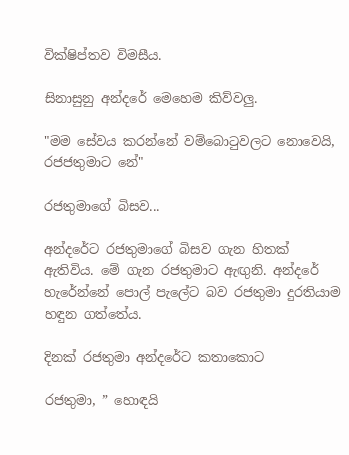වික්ෂිප්තව විමසීය.

සිනාසුනු අන්දරේ මෙහෙම කිව්වලු.

"මම සේවය කරන්නේ වම්බොටුවලට නොවෙයි, රජජතුමාට නේ"

රජතුමාගේ බිසව...

අන්දරේට රජතුමාගේ බිසව ගැන හිතක් ඇතිවිය. මේ ගැන රජතුමාට ඇඟුනි. අන්දරේ හැරේන්නේ පොල් පැලේට බව රජතුමා දුරතියාම හඳුන ගත්තේය.

දිනක් රජතුමා අන්දරේට කතාකොට

රජතුමා, ” හොඳයි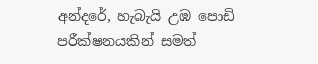අන්දරේ, හැබැයි උඹ පොඩි පරීක්ෂනයකින් සමත්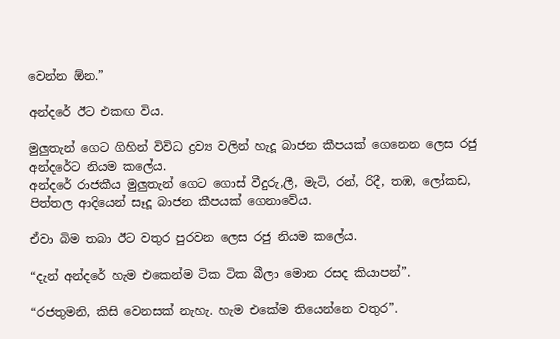වෙන්න ඕන.”

අන්දරේ ඊට එකඟ විය.

මුලුතැන් ගෙට ගිහින් විවිධ ද්‍රව්‍ය වලින් හැදූ බාජන කීපයක් ගෙනෙන ලෙස රජු අන්දරේට නියම කලේය.
අන්දරේ රාජකීය මුලුතැන් ගෙට ගොස් වීදුරු,ලී, මැටි, රන්, රිදී, තඹ, ලෝකඩ, පිත්තල ආදියෙන් සෑදූ බාජන කීපයක් ගෙනාවේය.

ඒවා බිම තබා ඊට වතුර පුරවන ලෙස රජු නියම කලේය.

“දැන් අන්දරේ හැම එකෙන්ම ටික ටික බීලා මොන රසද කියාපන්”.

“රජතුමනි, කිසි වෙනසක් නැහැ. හැම එකේම තියෙන්නෙ වතුර”.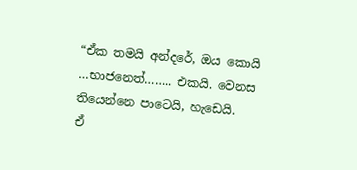“ඒක තමයි අන්දරේ, ඔය කොයි …භාජනෙත්…….. එකයි. වෙනස තියෙන්නෙ පාටෙයි, හැඩෙයි.
ඒ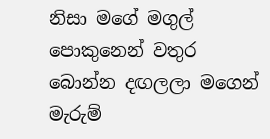නිසා මගේ මගුල් පොකුනෙන් වතුර බොන්න දඟලලා මගෙන් මැරුම්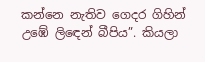කන්නෙ නැතිව ගෙදර ගිහින් උඹේ ලිඳෙන් බීපිය”. කියලා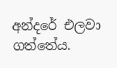අන්දරේ එලවා ගත්තේය.